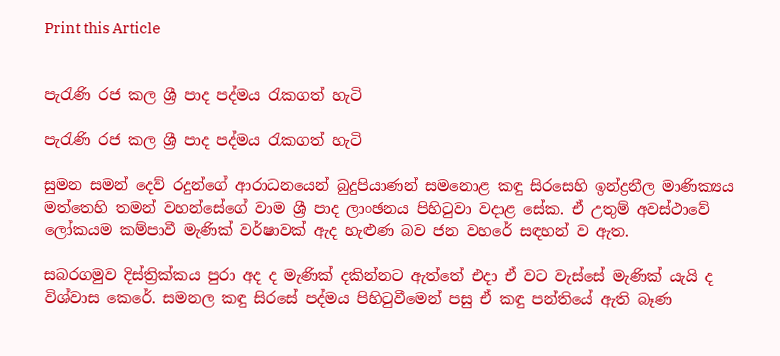Print this Article


පැරැණි රජ කල ශ්‍රී පාද පද්මය රැකගත් හැටි

පැරැණි රජ කල ශ්‍රී පාද පද්මය රැකගත් හැටි

සුමන සමන් දෙව් රදුන්ගේ ආරාධනයෙන් බුදුපියාණන් සමනොළ කඳු සිරසෙහි ඉන්ද්‍රනීල මාණික්‍යය මත්තෙහි තමන් වහන්සේගේ වාම ශ්‍රී පාද ලාංඡනය පිහිටුවා වදාළ සේක. ඒ උතුම් අවස්ථාවේ ලෝකයම කම්පාවී මැණික් වර්ෂාවක් ඇද හැළුණ බව ජන වහරේ සඳහන් ව ඇත.

සබරගමුව දිස්ත්‍රික්කය පුරා අද ද මැණික් දකින්නට ඇත්තේ එදා ඒ වට වැස්සේ මැණික් යැයි ද විශ්වාස කෙරේ. සමනල කඳු සිරසේ පද්මය පිහිටුවීමෙන් පසු ඒ කඳු පන්තියේ ඇති බෑණ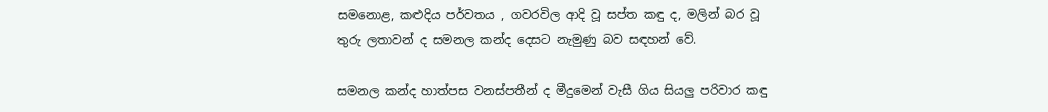සමනොළ, කළුදිය පර්වතය , ගවරවිල ආදි වූ සප්ත කඳු ද, මලින් බර වූ තුරු ලතාවන් ද සමනල කන්ද දෙසට නැමුණු බව සඳහන් වේ.

සමනල කන්ද හාත්පස වනස්පතීන් ද මීදුමෙන් වැසී ගිය සියලු පරිවාර කඳු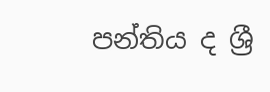පන්තිය ද ශ්‍රී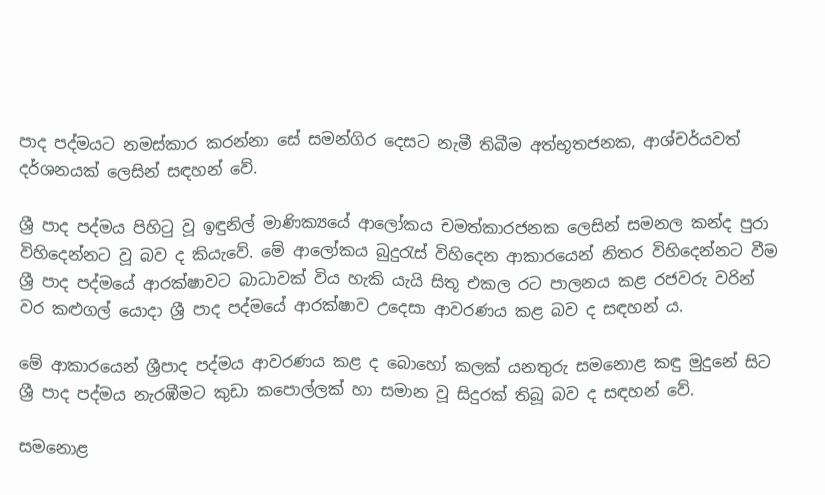පාද පද්මයට නමස්කාර කරන්නා සේ සමන්ගිර දෙසට නැමී තිබීම අත්භූතජනක, ආශ්චර්යවත් දර්ශනයක් ලෙසින් සඳහන් වේ.

ශ්‍රී පාද පද්මය පිහිටු වූ ඉඳුනිල් මාණික්‍යයේ ආලෝකය චමත්කාරජනක ලෙසින් සමනල කන්ද පුරා විහිදෙන්නට වූ බව ද කියැවේ. මේ ආලෝකය බුදුරැස් විහිදෙන ආකාරයෙන් නිතර විහිදෙන්නට වීම ශ්‍රී පාද පද්මයේ ආරක්ෂාවට බාධාවක් විය හැකි යැයි සිතූ එකල රට පාලනය කළ රජවරු වරින් වර කළුගල් යොදා ශ්‍රී පාද පද්මයේ ආරක්ෂාව උදෙසා ආවරණය කළ බව ද සඳහන් ය.

මේ ආකාරයෙන් ශ්‍රීපාද පද්මය ආවරණය කළ ද බොහෝ කලක් යනතුරු සමනොළ කඳු මුදුනේ සිට ශ්‍රී පාද පද්මය නැරඹීමට කුඩා කපොල්ලක් හා සමාන වූ සිදුරක් තිබූ බව ද සඳහන් වේ.

සමනොළ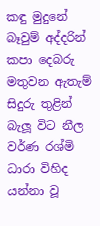කඳු මුදුනේ බෑවුම් අද්දරින් කපා දෙබරු මතුවන ඇතැම් සිදුරු තුළින් බැලූ විට නීල වර්ණ රශ්මි ධාරා විහිද යන්නා වූ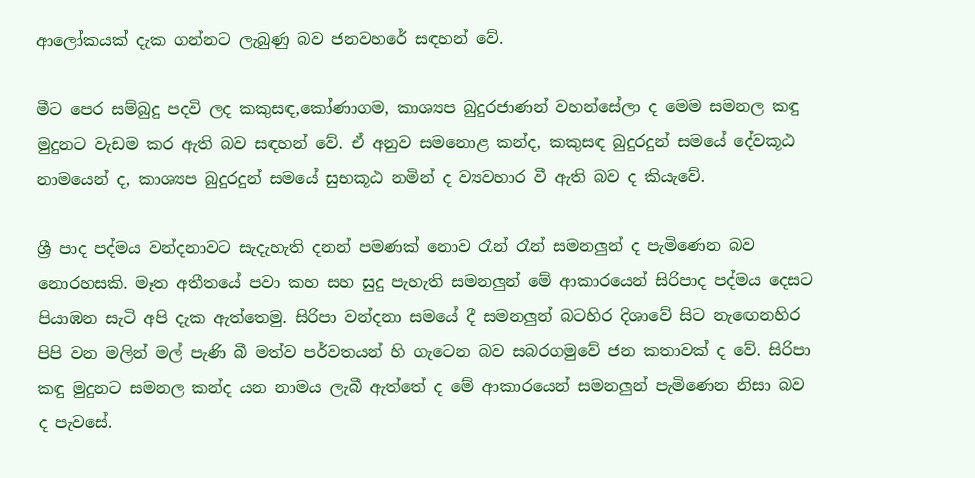ආලෝකයක් දැක ගන්නට ලැබුණු බව ජනවහරේ සඳහන් වේ.

මීට පෙර සම්බුදු පදවි ලද කකුසඳ,කෝණාගම, කාශ්‍යප බුදුරජාණන් වහන්සේලා ද මෙම සමනල කඳු මුදුනට වැඩම කර ඇති බව සඳහන් වේ. ඒ අනුව සමනොළ කන්ද, කකුසඳ බුදුරදුන් සමයේ දේවකූඨ නාමයෙන් ද, කාශ්‍යප බුදුරදුන් සමයේ සුභකූඨ නමින් ද ව්‍යවහාර වී ඇති බව ද කියැවේ.

ශ්‍රී පාද පද්මය වන්දනාවට සැදැහැති දනන් පමණක් නොව රෑන් රෑන් සමනලුන් ද පැමිණෙන බව නොරහසකි. මෑත අතීතයේ පවා කහ සහ සුදු පැහැති සමනලුන් මේ ආකාරයෙන් සිරිපාද පද්මය දෙසට පියාඹන සැටි අපි දැක ඇත්තෙමු. සිරිපා වන්දනා සමයේ දී සමනලුන් බටහිර දිශාවේ සිට නැඟෙනහිර පිපි වන මලින් මල් පැණි බී මත්ව පර්වතයන් හි ගැටෙන බව සබරගමුවේ ජන කතාවක් ද වේ. සිරිපා කඳු මුදුනට සමනල කන්ද යන නාමය ලැබී ඇත්තේ ද මේ ආකාරයෙන් සමනලුන් පැමිණෙන නිසා බව ද පැවසේ.